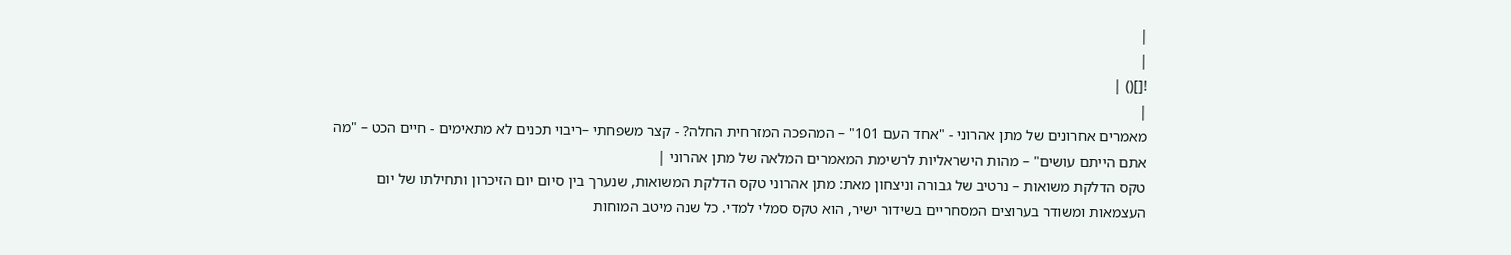|
|
![]() |
|
מאמרים אחרונים של מתן אהרוני - "אחד העם 101" – המהפכה המזרחית החלה? - קצר משפחתי –ריבוי תכנים לא מתאימים - חיים הכט – "מה אתם הייתם עושים" – מהות הישראליות לרשימת המאמרים המלאה של מתן אהרוני |
טקס הדלקת משואות – נרטיב של גבורה וניצחון מאת: מתן אהרוני טקס הדלקת המשואות, שנערך בין סיום יום הזיכרון ותחילתו של יום העצמאות ומשודר בערוצים המסחריים בשידור ישיר, הוא טקס סמלי למדי. כל שנה מיטב המוחות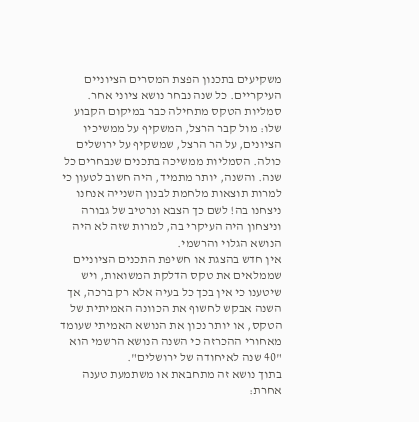משקיעים בתכנון הפצת המסרים הציוניים העיקריים. כל שנה נבחר נושא ציוני אחר. סמליות הטקס מתחילה כבר במיקום הקבוע שלו: מול קבר הרצל, המשקיף על ממשיכיו הציונים, על הר הרצל, שמשקיף על ירושלים כולה. הסמליות ממשיכה בתכנים שנבחרים כל שנה. והשנה, יותר מתמיד, היה חשוב לטעון כי למרות תוצאות מלחמת לבנון השנייה אנחנו ניצחנו בה! לשם כך הצבא ונרטיב של גבורה וניצחון היה העיקרי בה, למרות שזה לא היה הנושא הגלוי והרשמי.
אין חדש בהצגת או חשיפת התכנים הציוניים שממלאים את טקס הדלקת המשואות, ויש שיטענו כי אין בכך כל בעיה אלא רק ברכה, אך השנה אבקש לחשוף את הכוונה האמיתית של הטקס, או יותר נכון את הנושא האמיתי שעומד מאחורי ההכרזה כי השנה הנושא הרשמי הוא "40 שנה לאיחודה של ירושלים".
בתוך נושא זה מתחבאת או משתמעת טענה אחרת: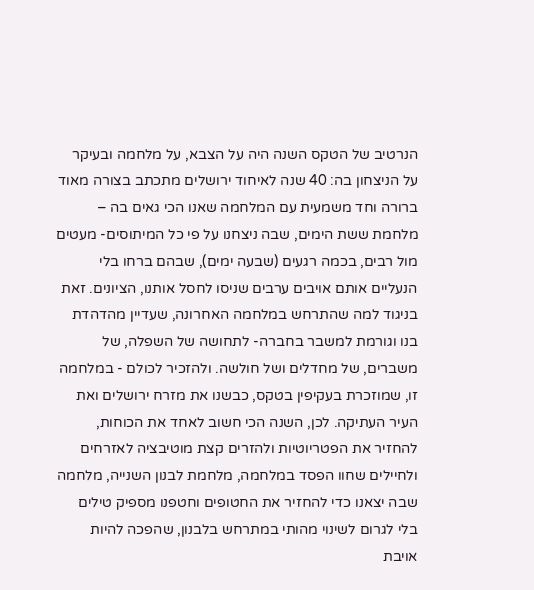הנרטיב של הטקס השנה היה על הצבא, על מלחמה ובעיקר על הניצחון בה: 40 שנה לאיחוד ירושלים מתכתב בצורה מאוד ברורה וחד משמעית עם המלחמה שאנו הכי גאים בה – מלחמת ששת הימים, שבה ניצחנו על פי כל המיתוסים- מעטים מול רבים, בכמה רגעים (שבעה ימים), שבהם ברחו בלי הנעליים אותם אויבים ערבים שניסו לחסל אותנו, הציונים. זאת בניגוד למה שהתרחש במלחמה האחרונה, שעדיין מהדהדת בנו וגורמת למשבר בחברה- לתחושה של השפלה, של משברים, של מחדלים ושל חולשה. ולהזכיר לכולם - במלחמה זו, שמוזכרת בעקיפין בטקס, כבשנו את מזרח ירושלים ואת העיר העתיקה. לכן, השנה הכי חשוב לאחד את הכוחות, להחזיר את הפטריוטיות ולהזרים קצת מוטיבציה לאזרחים ולחיילים שחוו הפסד במלחמה, מלחמת לבנון השנייה, מלחמה שבה יצאנו כדי להחזיר את החטופים וחטפנו מספיק טילים בלי לגרום לשינוי מהותי במתרחש בלבנון, שהפכה להיות אויבת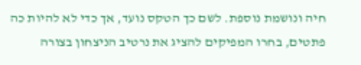חיה ונושמת נוספת. לשם כך הטקס נועד, אך כדי לא להיות כה פתטים, בחרו המפיקים להציג את נרטיב הניצחון בצורה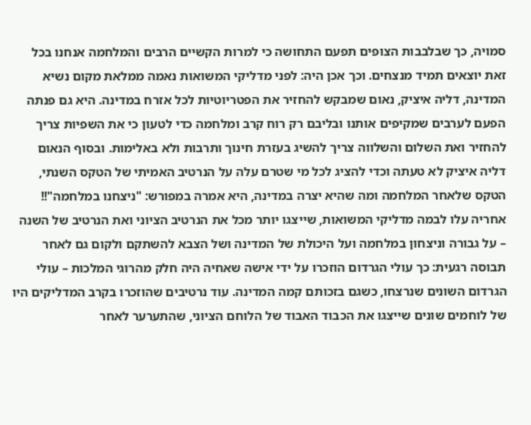סמויה, כך שבלבבות הצופים תפעם התחושה כי למרות הקשיים הרבים והמלחמה אנחנו בכל זאת יוצאים תמיד מנצחים. וכך אכן היה: לפני מדליקי המשואות נאמה ממלאת מקום נשיא המדינה, דליה איציק, נאום שמבקש להחזיר את הפטריוטיות לכל אזרח במדינה. היא גם פנתה הפעם לערבים שמקיפים אותנו ובליבם רק רוח קרב ומלחמה כדי לטעון כי את השפיות צריך להחזיר ואת השלום והשלווה צריך להשיג בעזרת חינוך ותרבות ולא באלימות. ובסוף הנאום דליה איציק לא טעתה וכדי להציג לכל מי שטרם עלה על הנרטיב האמיתי של הטקס השנתי, הטקס שלאחר המלחמה ומה שהיא יצרה במדינה, היא אמרה במפורש: "ניצחנו במלחמה"!!
אחריה עלו לבמה מדליקי המשואות, שייצגו יותר מכל את הנרטיב הציוני ואת הנרטיב של השנה – על גבורה וניצחון במלחמה ועל היכולת של המדינה ושל הצבא להשתקם ולקום גם לאחר תבוסה רגעית: כך עולי הגרדום הוזכרו על ידי אישה שאחיה היה חלק מהרוגי המלכות – עולי הגרדום השונים שנרצחו, כשגם בזכותם קמה המדינה. עוד נרטיבים שהוזכרו בקרב המדליקים היו של לוחמים שונים שייצגו את הכבוד האבוד של הלוחם הציוני, שהתערער לאחר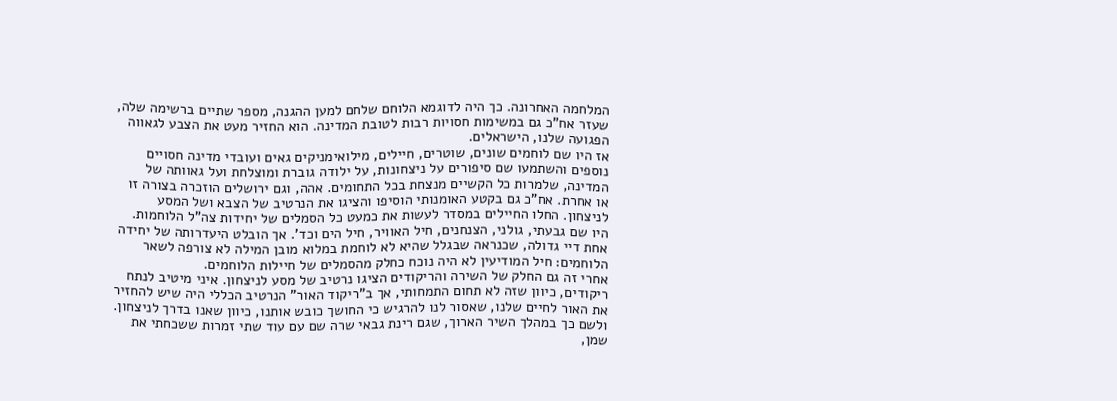המלחמה האחרונה. כך היה לדוגמא הלוחם שלחם למען ההגנה, מספר שתיים ברשימה שלה, שעזר אח"כ גם במשימות חסויות רבות לטובת המדינה. הוא החזיר מעט את הצבע לגאווה הפגועה שלנו, הישראלים.
אז היו שם לוחמים שונים, שוטרים, חיילים, מילואימניקים גאים ועובדי מדינה חסויים נוספים והשתמעו שם סיפורים על ניצחונות, על ילודה גוברת ומוצלחת ועל גאוותה של המדינה, שלמרות כל הקשיים מנצחת בכל התחומים. אהה, וגם ירושלים הוזכרה בצורה זו או אחרת. אח"כ גם בקטע האומנותי הוסיפו והציגו את הנרטיב של הצבא ושל המסע לניצחון. החלו החיילים במסדר לעשות את כמעט כל הסמלים של יחידות צה"ל הלוחמות. היו שם גבעתי, גולני, הצנחנים, חיל האוויר, חיל הים וכד'. אך הובלט היעדרותה של יחידה אחת דיי גדולה, שכנראה שבגלל שהיא לא לוחמת במלוא מובן המילה לא צורפה לשאר הלוחמים: חיל המודיעין לא היה נוכח כחלק מהסמלים של חיילות הלוחמים.
אחרי זה גם החלק של השירה והריקודים הציגו נרטיב של מסע לניצחון. איני מיטיב לנתח ריקודים, כיוון שזה לא תחום התמחותי, אך ב"ריקוד האור" הנרטיב הכללי היה שיש להחזיר את האור לחיים שלנו, שאסור לנו להרגיש כי החושך כובש אותנו, כיוון שאנו בדרך לניצחון. ולשם כך במהלך השיר הארוך, שגם רינת גבאי שרה שם עם עוד שתי זמרות ששכחתי את שמן,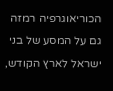הכוריאוגרפיה רמזה גם על המסע של בני ישראל לארץ הקודש,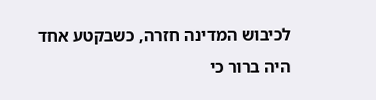לכיבוש המדינה חזרה, כשבקטע אחד היה ברור כי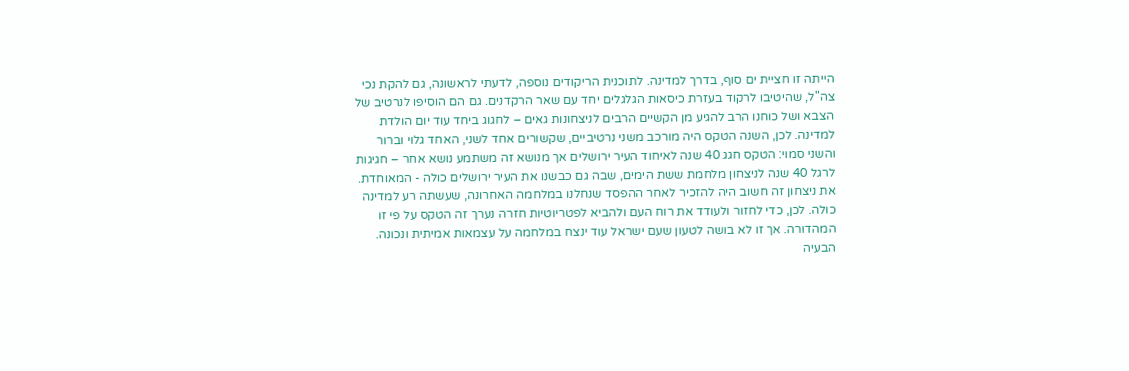הייתה זו חציית ים סוף, בדרך למדינה. לתוכנית הריקודים נוספה, לדעתי לראשונה, גם להקת נכי צה"ל, שהיטיבו לרקוד בעזרת כיסאות הגלגלים יחד עם שאר הרקדנים. גם הם הוסיפו לנרטיב של הצבא ושל כוחנו הרב להגיע מן הקשיים הרבים לניצחונות גאים – לחגוג ביחד עוד יום הולדת למדינה. לכן, השנה הטקס היה מורכב משני נרטיביים, שקשורים אחד לשני, האחד גלוי וברור והשני סמוי: הטקס חגג 40 שנה לאיחוד העיר ירושלים אך מנושא זה משתמע נושא אחר – חגיגות לרגל 40 שנה לניצחון מלחמת ששת הימים, שבה גם כבשנו את העיר ירושלים כולה - המאוחדת. את ניצחון זה חשוב היה להזכיר לאחר ההפסד שנחלנו במלחמה האחרונה, שעשתה רע למדינה כולה. לכן, כדי לחזור ולעודד את רוח העם ולהביא לפטריוטיות חזרה נערך זה הטקס על פי זו המהדורה. אך זו לא בושה לטעון שעם ישראל עוד ינצח במלחמה על עצמאות אמיתית ונכונה. הבעיה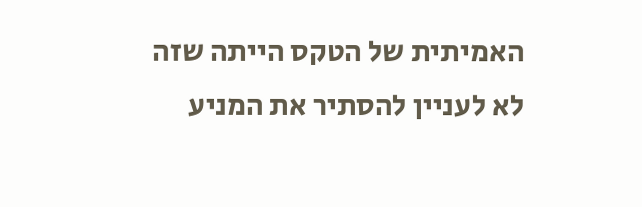האמיתית של הטקס הייתה שזה לא לעניין להסתיר את המניע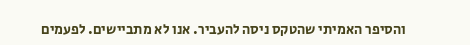והסיפר האמיתי שהטקס ניסה להעביר. אנו לא מתביישים. לפעמים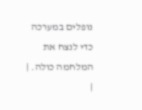נופלים במערכה כדי לנצח את המלחמה כולה. |
|